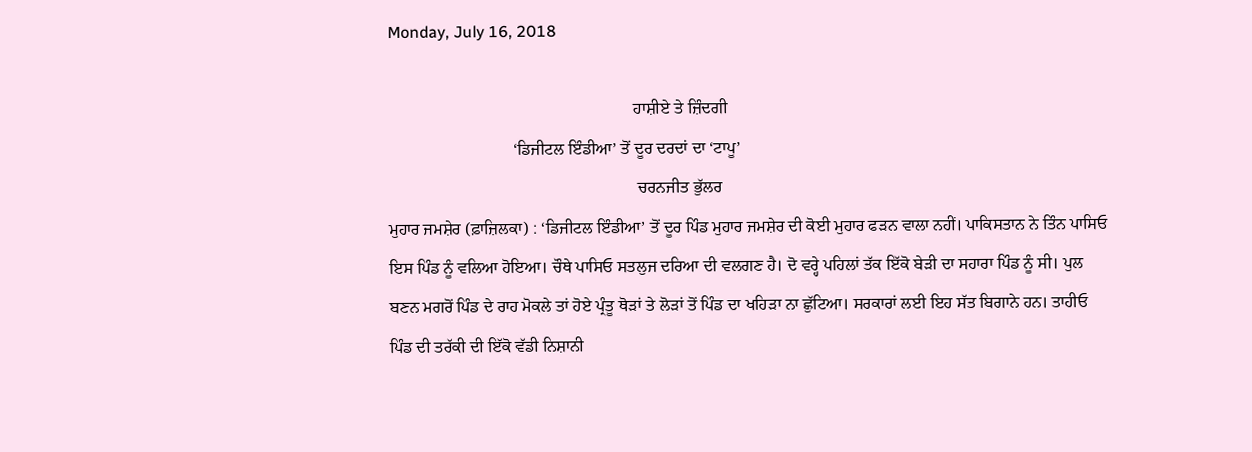Monday, July 16, 2018

                                                           ਹਾਸ਼ੀਏ ਤੇ ਜ਼ਿੰਦਗੀ
                              ‘ਡਿਜੀਟਲ ਇੰਡੀਆ’ ਤੋਂ ਦੂਰ ਦਰਦਾਂ ਦਾ ‘ਟਾਪੂ’
                                                            ਚਰਨਜੀਤ ਭੁੱਲਰ
ਮੁਹਾਰ ਜਮਸ਼ੇਰ (ਫ਼ਾਜ਼ਿਲਕਾ) : ‘ਡਿਜੀਟਲ ਇੰਡੀਆ’ ਤੋਂ ਦੂਰ ਪਿੰਡ ਮੁਹਾਰ ਜਮਸ਼ੇਰ ਦੀ ਕੋਈ ਮੁਹਾਰ ਫੜਨ ਵਾਲਾ ਨਹੀਂ। ਪਾਕਿਸਤਾਨ ਨੇ ਤਿੰਨ ਪਾਸਿਓ ਇਸ ਪਿੰਡ ਨੂੰ ਵਲਿਆ ਹੋਇਆ। ਚੌਥੇ ਪਾਸਿਓ ਸਤਲੁਜ ਦਰਿਆ ਦੀ ਵਲਗਣ ਹੈ। ਦੋ ਵਰ੍ਹੇ ਪਹਿਲਾਂ ਤੱਕ ਇੱਕੋ ਬੇੜੀ ਦਾ ਸਹਾਰਾ ਪਿੰਡ ਨੂੰ ਸੀ। ਪੁਲ ਬਣਨ ਮਗਰੋਂ ਪਿੰਡ ਦੇ ਰਾਹ ਮੋਕਲੇ ਤਾਂ ਹੋਏ ਪ੍ਰੰਤੂ ਥੋੜਾਂ ਤੇ ਲੋੜਾਂ ਤੋਂ ਪਿੰਡ ਦਾ ਖਹਿੜਾ ਨਾ ਛੁੱਟਿਆ। ਸਰਕਾਰਾਂ ਲਈ ਇਹ ਸੱਤ ਬਿਗਾਨੇ ਹਨ। ਤਾਹੀਓ ਪਿੰਡ ਦੀ ਤਰੱਕੀ ਦੀ ਇੱਕੋ ਵੱਡੀ ਨਿਸ਼ਾਨੀ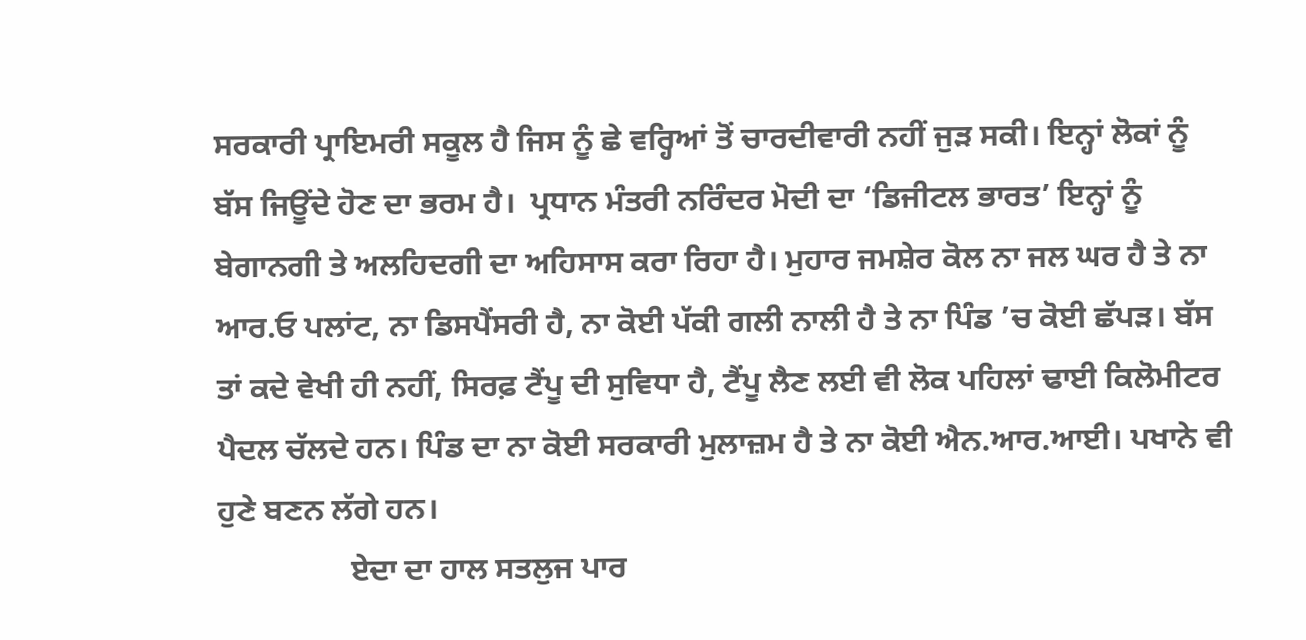ਸਰਕਾਰੀ ਪ੍ਰਾਇਮਰੀ ਸਕੂਲ ਹੈ ਜਿਸ ਨੂੰ ਛੇ ਵਰ੍ਹਿਆਂ ਤੋਂ ਚਾਰਦੀਵਾਰੀ ਨਹੀਂ ਜੁੜ ਸਕੀ। ਇਨ੍ਹਾਂ ਲੋਕਾਂ ਨੂੰ ਬੱਸ ਜਿਊਂਦੇ ਹੋਣ ਦਾ ਭਰਮ ਹੈ।  ਪ੍ਰਧਾਨ ਮੰਤਰੀ ਨਰਿੰਦਰ ਮੋਦੀ ਦਾ ‘ਡਿਜੀਟਲ ਭਾਰਤ’ ਇਨ੍ਹਾਂ ਨੂੰ ਬੇਗਾਨਗੀ ਤੇ ਅਲਹਿਦਗੀ ਦਾ ਅਹਿਸਾਸ ਕਰਾ ਰਿਹਾ ਹੈ। ਮੁਹਾਰ ਜਮਸ਼ੇਰ ਕੋਲ ਨਾ ਜਲ ਘਰ ਹੈ ਤੇ ਨਾ ਆਰ.ਓ ਪਲਾਂਟ, ਨਾ ਡਿਸਪੈਂਸਰੀ ਹੈ, ਨਾ ਕੋਈ ਪੱਕੀ ਗਲੀ ਨਾਲੀ ਹੈ ਤੇ ਨਾ ਪਿੰਡ ’ਚ ਕੋਈ ਛੱਪੜ। ਬੱਸ ਤਾਂ ਕਦੇ ਵੇਖੀ ਹੀ ਨਹੀਂ, ਸਿਰਫ਼ ਟੈਂਪੂ ਦੀ ਸੁਵਿਧਾ ਹੈ, ਟੈਂਪੂ ਲੈਣ ਲਈ ਵੀ ਲੋਕ ਪਹਿਲਾਂ ਢਾਈ ਕਿਲੋਮੀਟਰ ਪੈਦਲ ਚੱਲਦੇ ਹਨ। ਪਿੰਡ ਦਾ ਨਾ ਕੋਈ ਸਰਕਾਰੀ ਮੁਲਾਜ਼ਮ ਹੈ ਤੇ ਨਾ ਕੋਈ ਐਨ.ਆਰ.ਆਈ। ਪਖਾਨੇ ਵੀ ਹੁਣੇ ਬਣਨ ਲੱਗੇ ਹਨ।
                 ਏਦਾ ਦਾ ਹਾਲ ਸਤਲੁਜ ਪਾਰ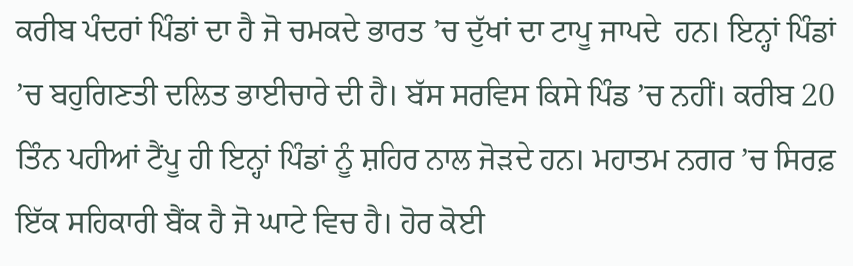ਕਰੀਬ ਪੰਦਰਾਂ ਪਿੰਡਾਂ ਦਾ ਹੈ ਜੋ ਚਮਕਦੇ ਭਾਰਤ ’ਚ ਦੁੱਖਾਂ ਦਾ ਟਾਪੂ ਜਾਪਦੇ  ਹਨ। ਇਨ੍ਹਾਂ ਪਿੰਡਾਂ ’ਚ ਬਹੁਗਿਣਤੀ ਦਲਿਤ ਭਾਈਚਾਰੇ ਦੀ ਹੈ। ਬੱਸ ਸਰਵਿਸ ਕਿਸੇ ਪਿੰਡ ’ਚ ਨਹੀਂ। ਕਰੀਬ 20 ਤਿੰਨ ਪਹੀਆਂ ਟੈਂਪੂ ਹੀ ਇਨ੍ਹਾਂ ਪਿੰਡਾਂ ਨੂੰ ਸ਼ਹਿਰ ਨਾਲ ਜੋੜਦੇ ਹਨ। ਮਹਾਤਮ ਨਗਰ ’ਚ ਸਿਰਫ਼ ਇੱਕ ਸਹਿਕਾਰੀ ਬੈਂਕ ਹੈ ਜੋ ਘਾਟੇ ਵਿਚ ਹੈ। ਹੋਰ ਕੋਈ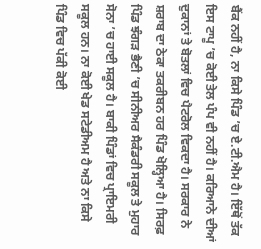ਬੈਂਕ ਨਹੀਂ ਹੈ, ਨਾ ਕਿਸੇ ਪਿੰਡ ’ਚ ਏ.ਟੀ.ਐਮ ਹੈ। ਇੱਥੋਂ ਤੱਕ ਇਸ ਟਾਪੂ ’ਚ ਕੋਈ ਤੇਲ ਪੰਪ ਵੀ ਨਹੀਂ ਹੈ। ਕਰਿਆਨੇ ਦੀਆਂ ਦੁਕਾਨਾਂ ਤੇ ਬੋਤਲਾਂ ਵਿਚ ਪੈਟਰੋਲ ਵਿਕਦਾ ਹੈ। ਸਰਕਾਰ ਨੇ ਸ਼ਰਾਬ ਦਾ ਠੇਕਾ ਤਕਰੀਬਨ ਹਰ ਪਿੰਡ ਖੋਲ੍ਹਿਆ ਹੈ। ਸਿਰਫ਼ ਪਿੰਡ ਝੰਗੜ ਭੈਣੀ ’ਚ ਸੀਨੀਅਰ ਸੈਕੰਡਰੀ ਸਕੂਲ ਤੇ ਮੁਹਾਰ ਸੋਨਾ ’ਚ ਹਾਈ ਸਕੂਲ ਹੈ। ਬਾਕੀ ਪਿੰਡਾਂ ਵਿਚ ਪ੍ਰਾਇਮਰੀ ਸਕੂਲ ਹਨ। ਨਾ ਕੋਈ ਖੇਡ ਸਟੇਡੀਅਮ ਹੈ ਅਤੇ ਨਾ ਕਿਸੇ ਪਿੰਡ ਵਿਚ ਪੱਕੀ ਕੋਈ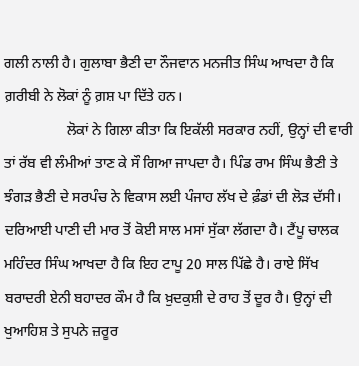ਗਲੀ ਨਾਲੀ ਹੈ। ਗੁਲਾਬਾ ਭੈਣੀ ਦਾ ਨੌਜਵਾਨ ਮਨਜੀਤ ਸਿੰਘ ਆਖਦਾ ਹੈ ਕਿ ਗ਼ਰੀਬੀ ਨੇ ਲੋਕਾਂ ਨੂੰ ਗ਼ਸ਼ ਪਾ ਦਿੱਤੇ ਹਨ।
                 ਲੋਕਾਂ ਨੇ ਗਿਲਾ ਕੀਤਾ ਕਿ ਇਕੱਲੀ ਸਰਕਾਰ ਨਹੀਂ, ਉਨ੍ਹਾਂ ਦੀ ਵਾਰੀ ਤਾਂ ਰੱਬ ਵੀ ਲੰਮੀਆਂ ਤਾਣ ਕੇ ਸੌ ਗਿਆ ਜਾਪਦਾ ਹੈ। ਪਿੰਡ ਰਾਮ ਸਿੰਘ ਭੈਣੀ ਤੇ ਝੰਗੜ ਭੈਣੀ ਦੇ ਸਰਪੰਚ ਨੇ ਵਿਕਾਸ ਲਈ ਪੰਜਾਹ ਲੱਖ ਦੇ ਫ਼ੰਡਾਂ ਦੀ ਲੋੜ ਦੱਸੀ। ਦਰਿਆਈ ਪਾਣੀ ਦੀ ਮਾਰ ਤੋਂ ਕੋਈ ਸਾਲ ਮਸਾਂ ਸੁੱਕਾ ਲੱਗਦਾ ਹੈ। ਟੈਂਪੂ ਚਾਲਕ ਮਹਿੰਦਰ ਸਿੰਘ ਆਖਦਾ ਹੈ ਕਿ ਇਹ ਟਾਪੂ 20 ਸਾਲ ਪਿੱਛੇ ਹੈ। ਰਾਏ ਸਿੱਖ ਬਰਾਦਰੀ ਏਨੀ ਬਹਾਦਰ ਕੌਮ ਹੈ ਕਿ ਖ਼ੁਦਕੁਸ਼ੀ ਦੇ ਰਾਹ ਤੋਂ ਦੂਰ ਹੈ। ਉਨ੍ਹਾਂ ਦੀ ਖੁਆਹਿਸ਼ ਤੇ ਸੁਪਨੇ ਜ਼ਰੂਰ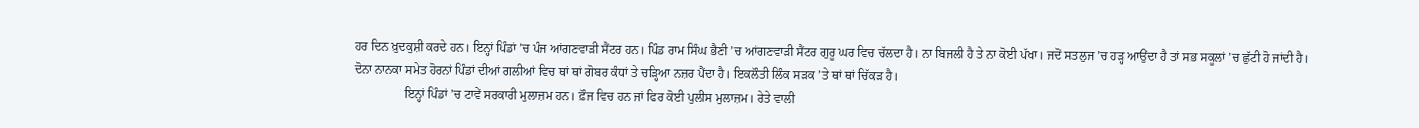ਹਰ ਦਿਨ ਖ਼ੁਦਕੁਸ਼ੀ ਕਰਦੇ ਹਨ। ਇਨ੍ਹਾਂ ਪਿੰਡਾਂ ’ਚ ਪੰਜ ਆਂਗਣਵਾੜੀ ਸੈਂਟਰ ਹਨ। ਪਿੰਡ ਰਾਮ ਸਿੰਘ ਭੈਣੀ ’ਚ ਆਂਗਣਵਾੜੀ ਸੈਂਟਰ ਗੁਰੂ ਘਰ ਵਿਚ ਚੱਲਦਾ ਹੈ। ਨਾ ਬਿਜਲੀ ਹੈ ਤੇ ਨਾ ਕੋਈ ਪੱਖਾ। ਜਦੋਂ ਸਤਲੁਜ ’ਚ ਹੜ੍ਹ ਆਉਂਦਾ ਹੈ ਤਾਂ ਸਭ ਸਕੂਲਾਂ ’ਚ ਛੁੱਟੀ ਹੋ ਜਾਂਦੀ ਹੈ। ਦੋਨਾ ਨਾਨਕਾ ਸਮੇਤ ਹੋਰਨਾਂ ਪਿੰਡਾਂ ਦੀਆਂ ਗਲੀਆਂ ਵਿਚ ਥਾਂ ਥਾਂ ਗੋਬਰ ਕੰਧਾਂ ਤੇ ਚੜ੍ਹਿਆ ਨਜ਼ਰ ਪੈਂਦਾ ਹੈ। ਇਕਲੌਤੀ ਲਿੰਕ ਸੜਕ ’ਤੇ ਥਾਂ ਥਾਂ ਚਿੱਕੜ ਹੈ।
                ਇਨ੍ਹਾਂ ਪਿੰਡਾਂ ’ਚ ਟਾਵੇਂ ਸਰਕਾਰੀ ਮੁਲਾਜ਼ਮ ਹਨ। ਫ਼ੌਜ ਵਿਚ ਹਨ ਜਾਂ ਫਿਰ ਕੋਈ ਪੁਲੀਸ ਮੁਲਾਜ਼ਮ। ਰੇਤੇ ਵਾਲੀ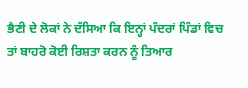ਭੈਣੀ ਦੇ ਲੋਕਾਂ ਨੇ ਦੱਸਿਆ ਕਿ ਇਨ੍ਹਾਂ ਪੰਦਰਾਂ ਪਿੰਡਾਂ ਵਿਚ ਤਾਂ ਬਾਹਰੋ ਕੋਈ ਰਿਸ਼ਤਾ ਕਰਨ ਨੂੰ ਤਿਆਰ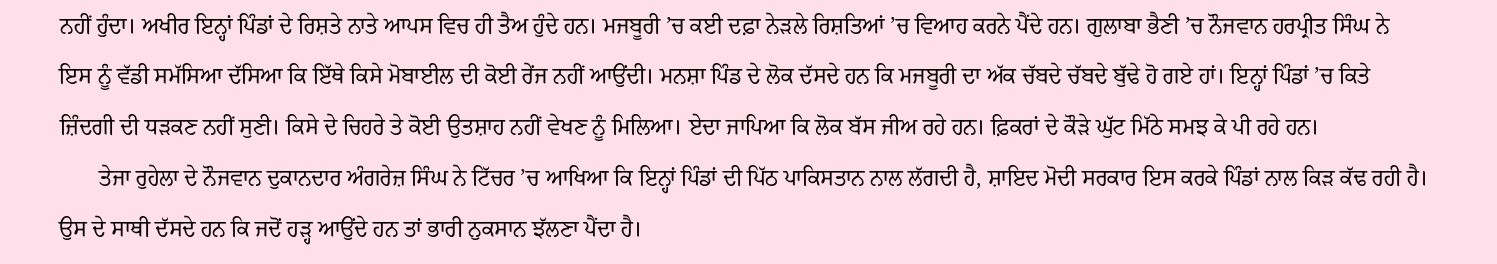ਨਹੀਂ ਹੁੰਦਾ। ਅਖੀਰ ਇਨ੍ਹਾਂ ਪਿੰਡਾਂ ਦੇ ਰਿਸ਼ਤੇ ਨਾਤੇ ਆਪਸ ਵਿਚ ਹੀ ਤੈਅ ਹੁੰਦੇ ਹਨ। ਮਜਬੂਰੀ ’ਚ ਕਈ ਦਫ਼ਾ ਨੇੜਲੇ ਰਿਸ਼ਤਿਆਂ ’ਚ ਵਿਆਹ ਕਰਨੇ ਪੈਂਦੇ ਹਨ। ਗੁਲਾਬਾ ਭੈਣੀ ’ਚ ਨੌਜਵਾਨ ਹਰਪ੍ਰੀਤ ਸਿੰਘ ਨੇ ਇਸ ਨੂੰ ਵੱਡੀ ਸਮੱਸਿਆ ਦੱਸਿਆ ਕਿ ਇੱਥੇ ਕਿਸੇ ਮੋਬਾਈਲ ਦੀ ਕੋਈ ਰੇਂਜ ਨਹੀਂ ਆਉਂਦੀ। ਮਨਸ਼ਾ ਪਿੰਡ ਦੇ ਲੋਕ ਦੱਸਦੇ ਹਨ ਕਿ ਮਜਬੂਰੀ ਦਾ ਅੱਕ ਚੱਬਦੇ ਚੱਬਦੇ ਬੁੱਢੇ ਹੋ ਗਏ ਹਾਂ। ਇਨ੍ਹਾਂ ਪਿੰਡਾਂ ’ਚ ਕਿਤੇ ਜ਼ਿੰਦਗੀ ਦੀ ਧੜਕਣ ਨਹੀਂ ਸੁਣੀ। ਕਿਸੇ ਦੇ ਚਿਹਰੇ ਤੇ ਕੋਈ ਉਤਸ਼ਾਹ ਨਹੀਂ ਵੇਖਣ ਨੂੰ ਮਿਲਿਆ। ਏਦਾ ਜਾਪਿਆ ਕਿ ਲੋਕ ਬੱਸ ਜੀਅ ਰਹੇ ਹਨ। ਫ਼ਿਕਰਾਂ ਦੇ ਕੌੜੇ ਘੁੱਟ ਮਿੱਠੇ ਸਮਝ ਕੇ ਪੀ ਰਹੇ ਹਨ।
       ਤੇਜਾ ਰੁਹੇਲਾ ਦੇ ਨੌਜਵਾਨ ਦੁਕਾਨਦਾਰ ਅੰਗਰੇਜ਼ ਸਿੰਘ ਨੇ ਟਿੱਚਰ ’ਚ ਆਖਿਆ ਕਿ ਇਨ੍ਹਾਂ ਪਿੰਡਾਂ ਦੀ ਪਿੱਠ ਪਾਕਿਸਤਾਨ ਨਾਲ ਲੱਗਦੀ ਹੈ, ਸ਼ਾਇਦ ਮੋਦੀ ਸਰਕਾਰ ਇਸ ਕਰਕੇ ਪਿੰਡਾਂ ਨਾਲ ਕਿੜ ਕੱਢ ਰਹੀ ਹੈ। ਉਸ ਦੇ ਸਾਥੀ ਦੱਸਦੇ ਹਨ ਕਿ ਜਦੋਂ ਹੜ੍ਹ ਆਉਂਦੇ ਹਨ ਤਾਂ ਭਾਰੀ ਨੁਕਸਾਨ ਝੱਲਣਾ ਪੈਂਦਾ ਹੈ।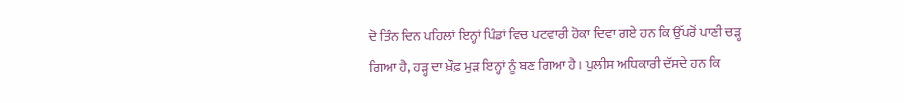ਦੋ ਤਿੰਨ ਦਿਨ ਪਹਿਲਾਂ ਇਨ੍ਹਾਂ ਪਿੰਡਾਂ ਵਿਚ ਪਟਵਾਰੀ ਹੋਕਾ ਦਿਵਾ ਗਏ ਹਨ ਕਿ ਉੱਪਰੋਂ ਪਾਣੀ ਚੜ੍ਹ ਗਿਆ ਹੈ, ਹੜ੍ਹ ਦਾ ਖ਼ੌਫ਼ ਮੁੜ ਇਨ੍ਹਾਂ ਨੂੰ ਬਣ ਗਿਆ ਹੈ। ਪੁਲੀਸ ਅਧਿਕਾਰੀ ਦੱਸਦੇ ਹਨ ਕਿ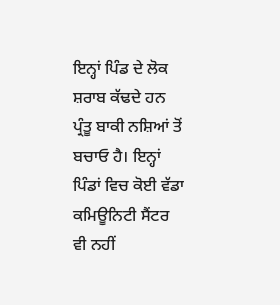ਇਨ੍ਹਾਂ ਪਿੰਡ ਦੇ ਲੋਕ ਸ਼ਰਾਬ ਕੱਢਦੇ ਹਨ ਪ੍ਰੰਤੂ ਬਾਕੀ ਨਸ਼ਿਆਂ ਤੋਂ ਬਚਾਓ ਹੈ। ਇਨ੍ਹਾਂ ਪਿੰਡਾਂ ਵਿਚ ਕੋਈ ਵੱਡਾ ਕਮਿਊਨਿਟੀ ਸੈਂਟਰ ਵੀ ਨਹੀਂ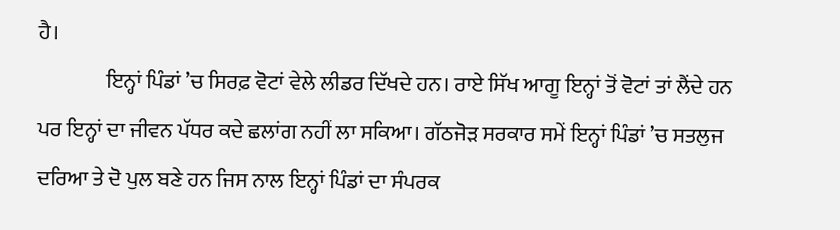ਹੈ।
                ਇਨ੍ਹਾਂ ਪਿੰਡਾਂ ’ਚ ਸਿਰਫ਼ ਵੋਟਾਂ ਵੇਲੇ ਲੀਡਰ ਦਿੱਖਦੇ ਹਨ। ਰਾਏ ਸਿੱਖ ਆਗੂ ਇਨ੍ਹਾਂ ਤੋਂ ਵੋਟਾਂ ਤਾਂ ਲੈਂਦੇ ਹਨ ਪਰ ਇਨ੍ਹਾਂ ਦਾ ਜੀਵਨ ਪੱਧਰ ਕਦੇ ਛਲਾਂਗ ਨਹੀਂ ਲਾ ਸਕਿਆ। ਗੱਠਜੋੜ ਸਰਕਾਰ ਸਮੇਂ ਇਨ੍ਹਾਂ ਪਿੰਡਾਂ ’ਚ ਸਤਲੁਜ ਦਰਿਆ ਤੇ ਦੋ ਪੁਲ ਬਣੇ ਹਨ ਜਿਸ ਨਾਲ ਇਨ੍ਹਾਂ ਪਿੰਡਾਂ ਦਾ ਸੰਪਰਕ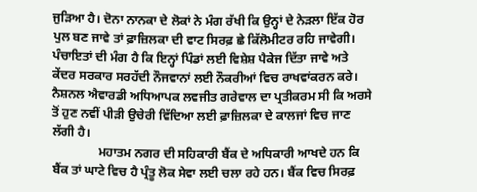ਜੁੜਿਆ ਹੈ। ਦੋਨਾ ਨਾਨਕਾ ਦੇ ਲੋਕਾਂ ਨੇ ਮੰਗ ਰੱਖੀ ਕਿ ਉਨ੍ਹਾਂ ਦੇ ਨੇੜਲਾ ਇੱਕ ਹੋਰ ਪੁਲ ਬਣ ਜਾਵੇ ਤਾਂ ਫ਼ਾਜ਼ਿਲਕਾ ਦੀ ਵਾਟ ਸਿਰਫ਼ ਛੇ ਕਿੱਲੋਮੀਟਰ ਰਹਿ ਜਾਵੇਗੀ। ਪੰਚਾਇਤਾਂ ਦੀ ਮੰਗ ਹੈ ਕਿ ਇਨ੍ਹਾਂ ਪਿੰਡਾਂ ਲਈ ਵਿਸ਼ੇਸ਼ ਪੈਕੇਜ ਦਿੱਤਾ ਜਾਵੇ ਅਤੇ ਕੇਂਦਰ ਸਰਕਾਰ ਸਰਹੱਦੀ ਨੌਜਵਾਨਾਂ ਲਈ ਨੌਕਰੀਆਂ ਵਿਚ ਰਾਖਵਾਂਕਰਨ ਕਰੇ। ਨੈਸ਼ਨਲ ਐਵਾਰਡੀ ਅਧਿਆਪਕ ਲਵਜੀਤ ਗਰੇਵਾਲ ਦਾ ਪ੍ਰਤੀਕਰਮ ਸੀ ਕਿ ਅਰਸੇ ਤੋਂ ਹੁਣ ਨਵੀਂ ਪੀੜੀ ਉਚੇਰੀ ਵਿੱਦਿਆ ਲਈ ਫ਼ਾਜ਼ਿਲਕਾ ਦੇ ਕਾਲਜਾਂ ਵਿਚ ਜਾਣ ਲੱਗੀ ਹੈ।
               ਮਹਾਤਮ ਨਗਰ ਦੀ ਸਹਿਕਾਰੀ ਬੈਂਕ ਦੇ ਅਧਿਕਾਰੀ ਆਖਦੇ ਹਨ ਕਿ ਬੈਂਕ ਤਾਂ ਘਾਟੇ ਵਿਚ ਹੈ ਪ੍ਰੰਤੂ ਲੋਕ ਸੇਵਾ ਲਈ ਚਲਾ ਰਹੇ ਹਨ। ਬੈਂਕ ਵਿਚ ਸਿਰਫ਼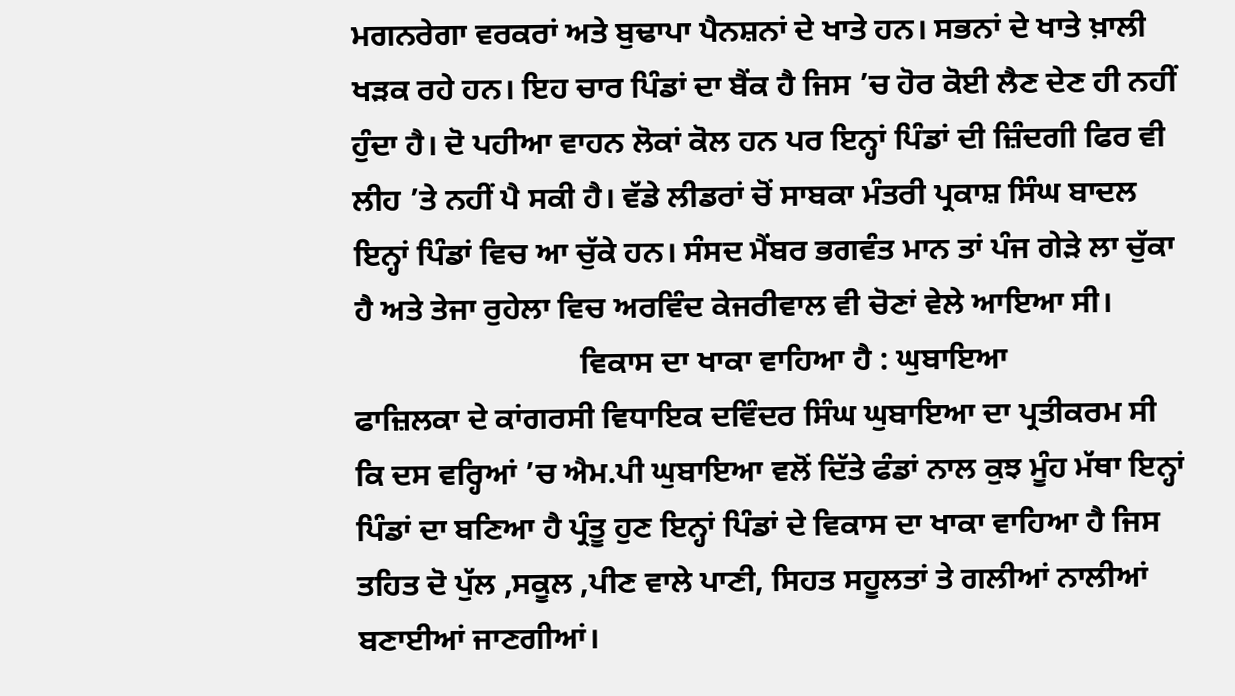ਮਗਨਰੇਗਾ ਵਰਕਰਾਂ ਅਤੇ ਬੁਢਾਪਾ ਪੈਨਸ਼ਨਾਂ ਦੇ ਖਾਤੇ ਹਨ। ਸਭਨਾਂ ਦੇ ਖਾਤੇ ਖ਼ਾਲੀ ਖੜਕ ਰਹੇ ਹਨ। ਇਹ ਚਾਰ ਪਿੰਡਾਂ ਦਾ ਬੈਂਕ ਹੈ ਜਿਸ ’ਚ ਹੋਰ ਕੋਈ ਲੈਣ ਦੇਣ ਹੀ ਨਹੀਂ ਹੁੰਦਾ ਹੈ। ਦੋ ਪਹੀਆ ਵਾਹਨ ਲੋਕਾਂ ਕੋਲ ਹਨ ਪਰ ਇਨ੍ਹਾਂ ਪਿੰਡਾਂ ਦੀ ਜ਼ਿੰਦਗੀ ਫਿਰ ਵੀ ਲੀਹ ’ਤੇ ਨਹੀਂ ਪੈ ਸਕੀ ਹੈ। ਵੱਡੇ ਲੀਡਰਾਂ ਚੋਂ ਸਾਬਕਾ ਮੰਤਰੀ ਪ੍ਰਕਾਸ਼ ਸਿੰਘ ਬਾਦਲ ਇਨ੍ਹਾਂ ਪਿੰਡਾਂ ਵਿਚ ਆ ਚੁੱਕੇ ਹਨ। ਸੰਸਦ ਮੈਂਬਰ ਭਗਵੰਤ ਮਾਨ ਤਾਂ ਪੰਜ ਗੇੜੇ ਲਾ ਚੁੱਕਾ ਹੈ ਅਤੇ ਤੇਜਾ ਰੁਹੇਲਾ ਵਿਚ ਅਰਵਿੰਦ ਕੇਜਰੀਵਾਲ ਵੀ ਚੋਣਾਂ ਵੇਲੇ ਆਇਆ ਸੀ।
                             ਵਿਕਾਸ ਦਾ ਖਾਕਾ ਵਾਹਿਆ ਹੈ : ਘੁਬਾਇਆ
ਫਾਜ਼ਿਲਕਾ ਦੇ ਕਾਂਗਰਸੀ ਵਿਧਾਇਕ ਦਵਿੰਦਰ ਸਿੰਘ ਘੁਬਾਇਆ ਦਾ ਪ੍ਰਤੀਕਰਮ ਸੀ ਕਿ ਦਸ ਵਰ੍ਹਿਆਂ ’ਚ ਐਮ.ਪੀ ਘੁਬਾਇਆ ਵਲੋਂ ਦਿੱਤੇ ਫੰਡਾਂ ਨਾਲ ਕੁਝ ਮੂੰਹ ਮੱਥਾ ਇਨ੍ਹਾਂ ਪਿੰਡਾਂ ਦਾ ਬਣਿਆ ਹੈ ਪ੍ਰੰਤੂ ਹੁਣ ਇਨ੍ਹਾਂ ਪਿੰਡਾਂ ਦੇ ਵਿਕਾਸ ਦਾ ਖਾਕਾ ਵਾਹਿਆ ਹੈ ਜਿਸ ਤਹਿਤ ਦੋ ਪੁੱਲ ,ਸਕੂਲ ,ਪੀਣ ਵਾਲੇ ਪਾਣੀ, ਸਿਹਤ ਸਹੂਲਤਾਂ ਤੇ ਗਲੀਆਂ ਨਾਲੀਆਂ ਬਣਾਈਆਂ ਜਾਣਗੀਆਂ।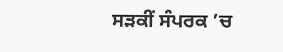ਸੜਕੀਂ ਸੰਪਰਕ ’ਚ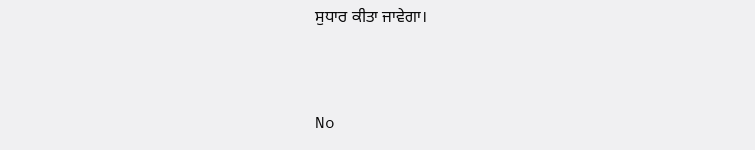ਸੁਧਾਰ ਕੀਤਾ ਜਾਵੇਗਾ।


No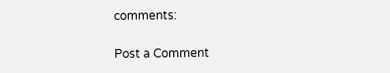comments:

Post a Comment